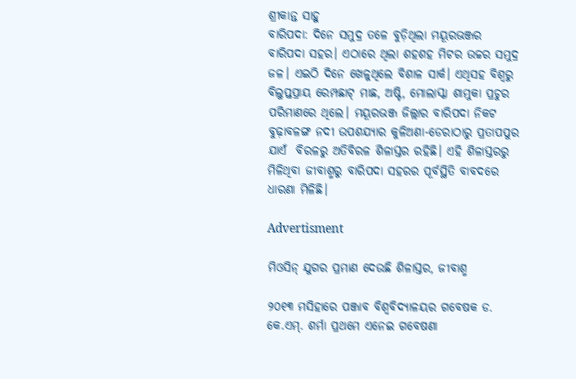ଶ୍ରୀକାନ୍ତ ସାହୁ
ବାରିପଦା: ଦିନେ ସମୁଦ୍ର ତଳେ ବୁଡ଼ିଥିଲା ମୟୂରଭଞ୍ଜର ବାରିପଦା ସହର। ଏଠାରେ ଥିଲା ଶହଶହ ମିଟର ଉଚ୍ଚର ସମୁଦ୍ର ଜଳ। ଏଇଠି ଦିନେ ଖେଳୁଥିଲେ ବିଶାଳ ସାର୍କ। ଏଥିସହ ବିଶ୍ବରୁ ବିଲୁପ୍ତପ୍ରାୟ ରେମ୍ପଛାଟ୍‌ ମାଛ, ଅଷ୍ଟି, ମୋଲାସ୍କା ଶାମୁକା ପ୍ରଚୁର ପରିମାଣରେ ଥିଲେ। ମୟୂରଭଞ୍ଜ ଜିଲ୍ଲାର ବାରିପଦା ନିକଟ ବୁଢ଼ାବଳଙ୍ଗ ନଦୀ ଉପଶଯ୍ୟାର କୁଳିଅଣା-ଡେରାଠାରୁ ପ୍ରତାପପୁର ଯାଏଁ  ବିରଳରୁ ଅତିବିରଳ ଶିଳାସ୍ତର ରହିଛି। ଏହି ଶିଳାସ୍ତରରୁ ମିଳିଥିବା ଜୀବାଶ୍ମରୁ ବାରିପଦା ସହରର ପୂର୍ବସ୍ଥିତି ବାବଦରେ ଧାରଣା ମିଳିଛି।

Advertisment

ମିଓସିନ୍ ଯୁଗର ପ୍ରମାଣ ଦେଉଛି ଶିଳାସ୍ତର, ଜୀବାଶ୍ମ

୨୦୧୩ ମସିହାରେ ପଞ୍ଜାବ ବିଶ୍ବବିଦ୍ୟାଳୟର ଗବେଷକ ଡ. କେ.ଏମ୍‌. ଶର୍ମା ପ୍ରଥମେ ଏନେଇ ଗବେଷଣା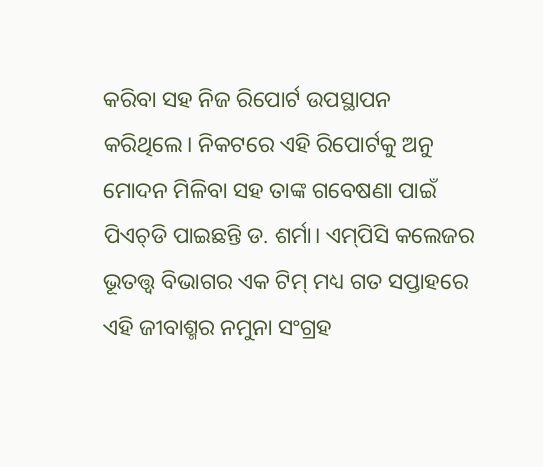କରିବା ସହ ନିଜ ରିପୋର୍ଟ ଉପସ୍ଥାପନ କରିଥିଲେ। ନିକଟରେ ଏହି ରିପୋର୍ଟକୁ ଅନୁ ମୋଦନ ମିଳିବା ସହ ତାଙ୍କ ଗ‌ବେଷଣା ପାଇଁ ପିଏଚ୍‌ଡି ପାଇଛନ୍ତି ଡ. ଶର୍ମା। ଏମ୍‌ପିସି କଲେଜର ଭୂତତ୍ତ୍ବ ବିଭାଗର ଏକ ଟିମ୍‌ ମଧ୍ୟ ଗତ ସପ୍ତାହରେ ଏହି ଜୀବାଶ୍ମର ନମୁନା ସଂଗ୍ରହ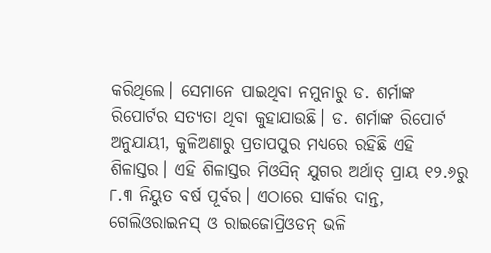କରିଥିଲେ। ସେମାନେ ପାଇଥିବା ନମୁନାରୁ ଡ. ଶର୍ମାଙ୍କ ରିପୋର୍ଟର ସତ୍ୟତା ଥିବା କୁହାଯାଉଛି। ଡ. ଶର୍ମାଙ୍କ ରିପୋର୍ଟ ଅନୁଯାୟୀ, କୁଳିଅଣାରୁ ପ୍ରତାପପୁର ମଧ୍ୟରେ ରହିଛି ଏହି ଶିଳାସ୍ତର। ଏହି ଶିଳାସ୍ତର ମିଓସିନ୍ ଯୁଗର ଅର୍ଥାତ୍‌ ପ୍ରାୟ ୧୨.୬ରୁ ୮.୩ ନିୟୁତ ବର୍ଷ ପୂର୍ବର। ଏଠାରେ ସାର୍କର ଦାନ୍ତ, ଗେଲିଓରାଇନସ୍ ଓ ରାଇଜୋପ୍ରିଓଡନ୍ ଭଳି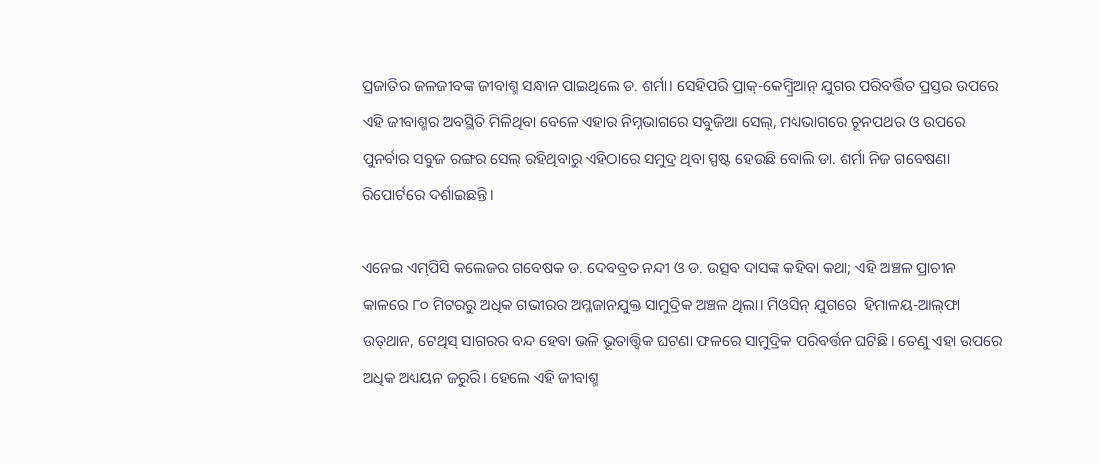ପ୍ରଜାତିର ଜଳଜୀବଙ୍କ ଜୀବାଶ୍ମ ସନ୍ଧାନ ପାଇଥି‌ଲେ ଡ. ଶର୍ମା। ସେହିପରି ପ୍ରାକ୍-କେମ୍ବ୍ରିଆନ୍ ଯୁଗର ପରିବର୍ତ୍ତିତ ପ୍ରସ୍ତର ଉପରେ ଏହି ଜୀବାଶ୍ମର ଅବସ୍ଥିତି ମିଳିଥିବା ବେଳେ ଏହାର ନିମ୍ନଭାଗରେ ସବୁଜିଆ ସେଲ୍, ମଧ୍ୟଭାଗରେ ଚୂନପଥର ଓ ଉପରେ ପୁନର୍ବାର ସବୁଜ ରଙ୍ଗର ସେଲ୍ ରହିଥିବାରୁ ଏହିଠାରେ ସମୁଦ୍ର ଥିବା ସ୍ପଷ୍ଟ ହେଉଛି ବୋଲି ଡା. ଶର୍ମା ନିଜ ଗବେଷଣା ରିପୋର୍ଟରେ ଦର୍ଶାଇଛନ୍ତି।

ଏନେଇ ଏମ୍‌ପିସି କଲେଜର ଗବେଷକ ଡ. ଦେବବ୍ରତ ନନ୍ଦୀ ଓ ଡ. ଉତ୍ସବ ଦାସଙ୍କ କହିବା କଥା; ଏହି ଅଞ୍ଚଳ ପ୍ରାଚୀନ କାଳରେ ୮୦ ମିଟରରୁ ଅଧିକ ଗଭୀରର ଅମ୍ଳଜାନଯୁକ୍ତ ସାମୁଦ୍ରିକ ଅଞ୍ଚଳ ଥିଲା। ମିଓସିନ୍ ଯୁଗରେ  ହିମାଳୟ-ଆଲ୍‌ଫା ଉତ୍‌ଥାନ, ଟେଥିସ୍ ସାଗରର ବନ୍ଦ ହେବା ଭଳି ଭୂତାତ୍ତ୍ୱିକ ଘଟଣା ଫଳରେ ସାମୁଦ୍ରିକ ପରିବର୍ତ୍ତନ ଘଟିଛି। ତେଣୁ ଏହା ଉପରେ ଅଧିକ ଅଧ୍ୟୟନ ଜରୁରି। ହେଲେ ଏହି ଜୀବାଶ୍ମ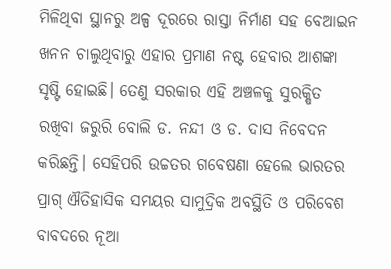ମିଳିଥିବା ସ୍ଥାନରୁ ଅଳ୍ପ ଦୂରରେ ରାସ୍ତା ନିର୍ମାଣ ସହ ବେଆଇନ ଖନନ ଚାଲୁଥିବାରୁ ଏହାର ପ୍ରମାଣ ନଷ୍ଟ ହେବାର ଆଶଙ୍କା ସୃଷ୍ଟି ହୋଇଛି। ତେଣୁ ସରକାର ଏହି ଅଞ୍ଚଳକୁ ସୁରକ୍ଷିତ ରଖିବା ଜରୁରି ବୋଲି ଡ. ନନ୍ଦୀ ଓ ଡ. ଦାସ ନିବେଦନ କରିଛନ୍ତି। ସେହିପରି ଉଚ୍ଚତର ଗବେଷଣା ହେଲେ ଭାରତର ପ୍ରାଗ୍‌ ଐତିହାସିକ ସମୟର ସାମୁଦ୍ରିକ ଅବସ୍ଥିତି ଓ ପରିବେଶ ବାବଦରେ ନୂଆ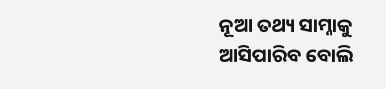ନୂଆ ତଥ୍ୟ ସାମ୍ନାକୁ ଆସିପାରିବ ବୋଲି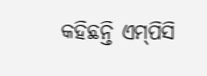କହିଛନ୍ତି ଏମ୍‌ପିସି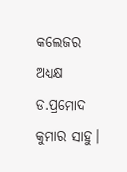କଲେଜର ଅଧ୍ୟକ୍ଷ ଡ.ପ୍ରମୋଦ କୁମାର ସାହୁ।